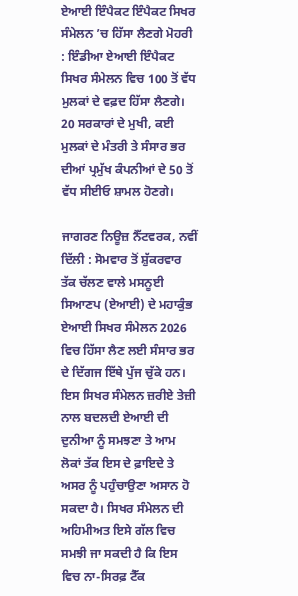ਏਆਈ ਇੰਪੈਕਟ ਇੰਪੈਕਟ ਸਿਖਰ ਸੰਮੇਲਨ ’ਚ ਹਿੱਸਾ ਲੈਣਗੇ ਮੋਹਰੀ : ਇੰਡੀਆ ਏਆਈ ਇੰਪੈਕਟ ਸਿਖਰ ਸੰਮੇਲਨ ਵਿਚ 100 ਤੋਂ ਵੱਧ ਮੁਲਕਾਂ ਦੇ ਵਫ਼ਦ ਹਿੱਸਾ ਲੈਣਗੇ। 20 ਸਰਕਾਰਾਂ ਦੇ ਮੁਖੀ, ਕਈ ਮੁਲਕਾਂ ਦੇ ਮੰਤਰੀ ਤੇ ਸੰਸਾਰ ਭਰ ਦੀਆਂ ਪ੍ਰਮੁੱਖ ਕੰਪਨੀਆਂ ਦੇ 50 ਤੋਂ ਵੱਧ ਸੀਈਓ ਸ਼ਾਮਲ ਹੋਣਗੇ।

ਜਾਗਰਣ ਨਿਊਜ਼ ਨੈੱਟਵਰਕ, ਨਵੀਂ ਦਿੱਲੀ : ਸੋਮਵਾਰ ਤੋਂ ਸ਼ੁੱਕਰਵਾਰ ਤੱਕ ਚੱਲਣ ਵਾਲੇ ਮਸਨੂਈ ਸਿਆਣਪ (ਏਆਈ) ਦੇ ਮਹਾਕੁੰਭ ਏਆਈ ਸਿਖਰ ਸੰਮੇਲਨ 2026 ਵਿਚ ਹਿੱਸਾ ਲੈਣ ਲਈ ਸੰਸਾਰ ਭਰ ਦੇ ਦਿੱਗਜ ਇੱਥੇ ਪੁੱਜ ਚੁੱਕੇ ਹਨ। ਇਸ ਸਿਖਰ ਸੰਮੇਲਨ ਜ਼ਰੀਏ ਤੇਜ਼ੀ ਨਾਲ ਬਦਲਦੀ ਏਆਈ ਦੀ ਦੁਨੀਆ ਨੂੰ ਸਮਝਣਾ ਤੇ ਆਮ ਲੋਕਾਂ ਤੱਕ ਇਸ ਦੇ ਫ਼ਾਇਦੇ ਤੇ ਅਸਰ ਨੂੰ ਪਹੁੰਚਾਉਣਾ ਅਸਾਨ ਹੋ ਸਕਦਾ ਹੈ। ਸਿਖਰ ਸੰਮੇਲਨ ਦੀ ਅਹਿਮੀਅਤ ਇਸੇ ਗੱਲ ਵਿਚ ਸਮਝੀ ਜਾ ਸਕਦੀ ਹੈ ਕਿ ਇਸ ਵਿਚ ਨਾ-ਸਿਰਫ਼ ਟੈੱਕ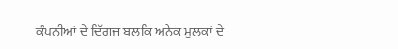ਕੰਪਨੀਆਂ ਦੇ ਦਿੱਗਜ ਬਲਕਿ ਅਨੇਕ ਮੁਲਕਾਂ ਦੇ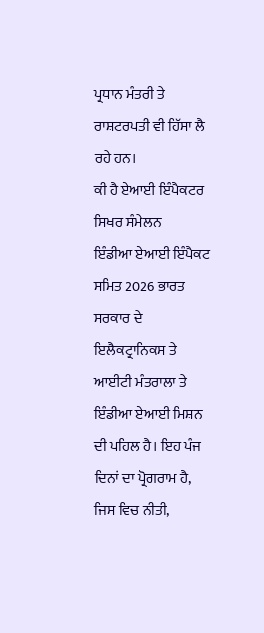ਪ੍ਰਧਾਨ ਮੰਤਰੀ ਤੇ ਰਾਸ਼ਟਰਪਤੀ ਵੀ ਹਿੱਸਾ ਲੈ ਰਹੇ ਹਨ।
ਕੀ ਹੈ ਏਆਈ ਇੰਪੈਕਟਰ ਸਿਖਰ ਸੰਮੇਲਨ
ਇੰਡੀਆ ਏਆਈ ਇੰਪੈਕਟ ਸਮਿਤ 2026 ਭਾਰਤ ਸਰਕਾਰ ਦੇ ਇਲੈਕਟ੍ਰਾਨਿਕਸ ਤੇ ਆਈਟੀ ਮੰਤਰਾਲਾ ਤੇ ਇੰਡੀਆ ਏਆਈ ਮਿਸ਼ਨ ਦੀ ਪਹਿਲ ਹੈ। ਇਹ ਪੰਜ ਦਿਨਾਂ ਦਾ ਪ੍ਰੋਗਰਾਮ ਹੈ, ਜਿਸ ਵਿਚ ਨੀਤੀ,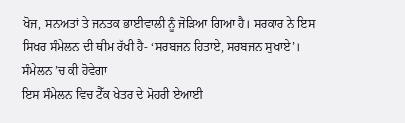ਖੋਜ, ਸਨਅਤਾਂ ਤੇ ਜਨਤਕ ਭਾਈਵਾਲੀ ਨੂੰ ਜੋੜਿਆ ਗਿਆ ਹੈ। ਸਰਕਾਰ ਨੇ ਇਸ ਸਿਖਰ ਸੰਮੇਲਨ ਦੀ ਥੀਮ ਰੱਖੀ ਹੈ- ‘ਸਰਬਜਨ ਹਿਤਾਏ, ਸਰਬਜਨ ਸੁਖਾਏ’।
ਸੰਮੇਲਨ ’ਚ ਕੀ ਹੋਵੇਗਾ
ਇਸ ਸੰਮੇਲਨ ਵਿਚ ਟੈੱਕ ਖੇਤਰ ਦੇ ਮੋਹਰੀ ਏਆਈ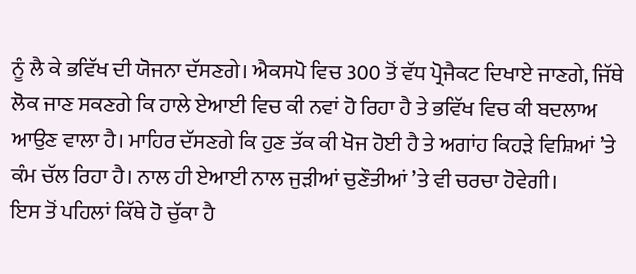ਨੂੰ ਲੈ ਕੇ ਭਵਿੱਖ ਦੀ ਯੋਜਨਾ ਦੱਸਣਗੇ। ਐਕਸਪੋ ਵਿਚ 300 ਤੋਂ ਵੱਧ ਪ੍ਰੋਜੈਕਟ ਦਿਖਾਏ ਜਾਣਗੇ, ਜਿੱਥੇ ਲੋਕ ਜਾਣ ਸਕਣਗੇ ਕਿ ਹਾਲੇ ਏਆਈ ਵਿਚ ਕੀ ਨਵਾਂ ਹੋ ਰਿਹਾ ਹੈ ਤੇ ਭਵਿੱਖ ਵਿਚ ਕੀ ਬਦਲਾਅ ਆਉਣ ਵਾਲਾ ਹੈ। ਮਾਹਿਰ ਦੱਸਣਗੇ ਕਿ ਹੁਣ ਤੱਕ ਕੀ ਖੋਜ ਹੋਈ ਹੈ ਤੇ ਅਗਾਂਹ ਕਿਹੜੇ ਵਿਸ਼ਿਆਂ ’ਤੇ ਕੰਮ ਚੱਲ ਰਿਹਾ ਹੈ। ਨਾਲ ਹੀ ਏਆਈ ਨਾਲ ਜੁੜੀਆਂ ਚੁਣੌਤੀਆਂ ’ਤੇ ਵੀ ਚਰਚਾ ਹੋਵੇਗੀ।
ਇਸ ਤੋਂ ਪਹਿਲਾਂ ਕਿੱਥੇ ਹੋ ਚੁੱਕਾ ਹੈ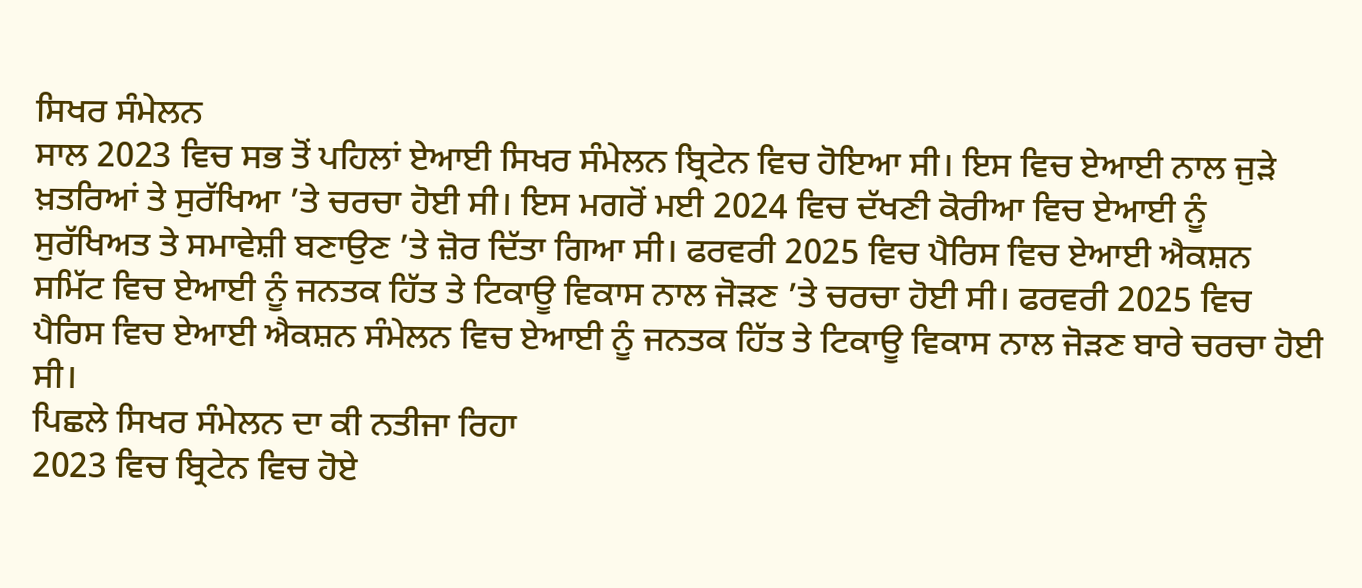ਸਿਖਰ ਸੰਮੇਲਨ
ਸਾਲ 2023 ਵਿਚ ਸਭ ਤੋਂ ਪਹਿਲਾਂ ਏਆਈ ਸਿਖਰ ਸੰਮੇਲਨ ਬ੍ਰਿਟੇਨ ਵਿਚ ਹੋਇਆ ਸੀ। ਇਸ ਵਿਚ ਏਆਈ ਨਾਲ ਜੁੜੇ ਖ਼ਤਰਿਆਂ ਤੇ ਸੁਰੱਖਿਆ ’ਤੇ ਚਰਚਾ ਹੋਈ ਸੀ। ਇਸ ਮਗਰੋਂ ਮਈ 2024 ਵਿਚ ਦੱਖਣੀ ਕੋਰੀਆ ਵਿਚ ਏਆਈ ਨੂੰ ਸੁਰੱਖਿਅਤ ਤੇ ਸਮਾਵੇਸ਼ੀ ਬਣਾਉਣ ’ਤੇ ਜ਼ੋਰ ਦਿੱਤਾ ਗਿਆ ਸੀ। ਫਰਵਰੀ 2025 ਵਿਚ ਪੈਰਿਸ ਵਿਚ ਏਆਈ ਐਕਸ਼ਨ ਸਮਿੱਟ ਵਿਚ ਏਆਈ ਨੂੰ ਜਨਤਕ ਹਿੱਤ ਤੇ ਟਿਕਾਊ ਵਿਕਾਸ ਨਾਲ ਜੋੜਣ ’ਤੇ ਚਰਚਾ ਹੋਈ ਸੀ। ਫਰਵਰੀ 2025 ਵਿਚ ਪੈਰਿਸ ਵਿਚ ਏਆਈ ਐਕਸ਼ਨ ਸੰਮੇਲਨ ਵਿਚ ਏਆਈ ਨੂੰ ਜਨਤਕ ਹਿੱਤ ਤੇ ਟਿਕਾਊ ਵਿਕਾਸ ਨਾਲ ਜੋੜਣ ਬਾਰੇ ਚਰਚਾ ਹੋਈ ਸੀ।
ਪਿਛਲੇ ਸਿਖਰ ਸੰਮੇਲਨ ਦਾ ਕੀ ਨਤੀਜਾ ਰਿਹਾ
2023 ਵਿਚ ਬ੍ਰਿਟੇਨ ਵਿਚ ਹੋਏ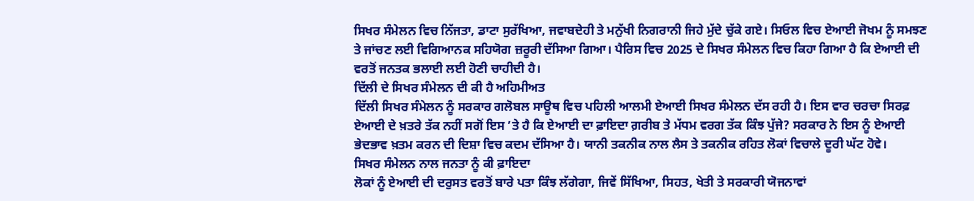ਸਿਖਰ ਸੰਮੇਲਨ ਵਿਚ ਨਿੱਜਤਾ, ਡਾਟਾ ਸੁਰੱਖਿਆ, ਜਵਾਬਦੇਹੀ ਤੇ ਮਨੁੱਖੀ ਨਿਗਰਾਨੀ ਜਿਹੇ ਮੁੱਦੇ ਚੁੱਕੇ ਗਏ। ਸਿਓਲ ਵਿਚ ਏਆਈ ਜੋਖਮ ਨੂੰ ਸਮਝਣ ਤੇ ਜਾਂਚਣ ਲਈ ਵਿਗਿਆਨਕ ਸਹਿਯੋਗ ਜ਼ਰੂਰੀ ਦੱਸਿਆ ਗਿਆ। ਪੈਰਿਸ ਵਿਚ 2025 ਦੇ ਸਿਖਰ ਸੰਮੇਲਨ ਵਿਚ ਕਿਹਾ ਗਿਆ ਹੈ ਕਿ ਏਆਈ ਦੀ ਵਰਤੋਂ ਜਨਤਕ ਭਲਾਈ ਲਈ ਹੋਣੀ ਚਾਹੀਦੀ ਹੈ।
ਦਿੱਲੀ ਦੇ ਸਿਖਰ ਸੰਮੇਲਨ ਦੀ ਕੀ ਹੈ ਅਹਿਮੀਅਤ
ਦਿੱਲੀ ਸਿਖਰ ਸੰਮੇਲਨ ਨੂੰ ਸਰਕਾਰ ਗਲੋਬਲ ਸਾਊਥ ਵਿਚ ਪਹਿਲੀ ਆਲਮੀ ਏਆਈ ਸਿਖਰ ਸੰਮੇਲਨ ਦੱਸ ਰਹੀ ਹੈ। ਇਸ ਵਾਰ ਚਰਚਾ ਸਿਰਫ਼ ਏਆਈ ਦੇ ਖ਼ਤਰੇ ਤੱਕ ਨਹੀਂ ਸਗੋਂ ਇਸ ’ਤੇ ਹੈ ਕਿ ਏਆਈ ਦਾ ਫ਼ਾਇਦਾ ਗ਼ਰੀਬ ਤੇ ਮੱਧਮ ਵਰਗ ਤੱਕ ਕਿੰਝ ਪੁੱਜੇ? ਸਰਕਾਰ ਨੇ ਇਸ ਨੂੰ ਏਆਈ ਭੇਦਭਾਵ ਖ਼ਤਮ ਕਰਨ ਦੀ ਦਿਸ਼ਾ ਵਿਚ ਕਦਮ ਦੱਸਿਆ ਹੈ। ਯਾਨੀ ਤਕਨੀਕ ਨਾਲ ਲੈਸ ਤੇ ਤਕਨੀਕ ਰਹਿਤ ਲੋਕਾਂ ਵਿਚਾਲੇ ਦੂਰੀ ਘੱਟ ਹੋਵੇ।
ਸਿਖਰ ਸੰਮੇਲਨ ਨਾਲ ਜਨਤਾ ਨੂੰ ਕੀ ਫ਼ਾਇਦਾ
ਲੋਕਾਂ ਨੂੰ ਏਆਈ ਦੀ ਦਰੁਸਤ ਵਰਤੋਂ ਬਾਰੇ ਪਤਾ ਕਿੰਝ ਲੱਗੇਗਾ, ਜਿਵੇਂ ਸਿੱਖਿਆ, ਸਿਹਤ, ਖੇਤੀ ਤੇ ਸਰਕਾਰੀ ਯੋਜਨਾਵਾਂ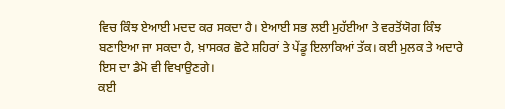ਵਿਚ ਕਿੰਝ ਏਆਈ ਮਦਦ ਕਰ ਸਕਦਾ ਹੈ। ਏਆਈ ਸਭ ਲਈ ਮੁਹੱਈਆ ਤੇ ਵਰਤੋਂਯੋਗ ਕਿੰਝ ਬਣਾਇਆ ਜਾ ਸਕਦਾ ਹੈ, ਖ਼ਾਸਕਰ ਛੋਟੇ ਸ਼ਹਿਰਾਂ ਤੇ ਪੇਂਡੂ ਇਲਾਕਿਆਂ ਤੱਕ। ਕਈ ਮੁਲਕ ਤੇ ਅਦਾਰੇ ਇਸ ਦਾ ਡੈਮੋ ਵੀ ਵਿਖਾਉਣਗੇ।
ਕਈ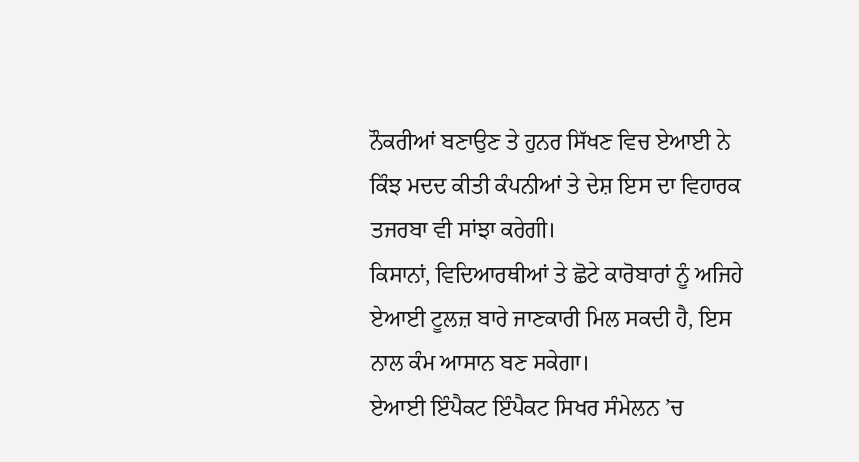ਨੌਕਰੀਆਂ ਬਣਾਉਣ ਤੇ ਹੁਨਰ ਸਿੱਖਣ ਵਿਚ ਏਆਈ ਨੇ ਕਿੰਝ ਮਦਦ ਕੀਤੀ ਕੰਪਨੀਆਂ ਤੇ ਦੇਸ਼ ਇਸ ਦਾ ਵਿਹਾਰਕ ਤਜਰਬਾ ਵੀ ਸਾਂਝਾ ਕਰੇਗੀ।
ਕਿਸਾਨਾਂ, ਵਿਦਿਆਰਥੀਆਂ ਤੇ ਛੋਟੇ ਕਾਰੋਬਾਰਾਂ ਨੂੰ ਅਜਿਹੇ ਏਆਈ ਟੂਲਜ਼ ਬਾਰੇ ਜਾਣਕਾਰੀ ਮਿਲ ਸਕਦੀ ਹੈ, ਇਸ ਨਾਲ ਕੰਮ ਆਸਾਨ ਬਣ ਸਕੇਗਾ।
ਏਆਈ ਇੰਪੈਕਟ ਇੰਪੈਕਟ ਸਿਖਰ ਸੰਮੇਲਨ ’ਚ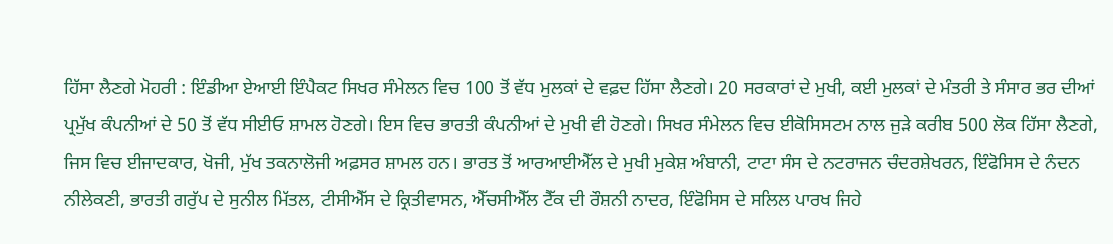ਹਿੱਸਾ ਲੈਣਗੇ ਮੋਹਰੀ : ਇੰਡੀਆ ਏਆਈ ਇੰਪੈਕਟ ਸਿਖਰ ਸੰਮੇਲਨ ਵਿਚ 100 ਤੋਂ ਵੱਧ ਮੁਲਕਾਂ ਦੇ ਵਫ਼ਦ ਹਿੱਸਾ ਲੈਣਗੇ। 20 ਸਰਕਾਰਾਂ ਦੇ ਮੁਖੀ, ਕਈ ਮੁਲਕਾਂ ਦੇ ਮੰਤਰੀ ਤੇ ਸੰਸਾਰ ਭਰ ਦੀਆਂ ਪ੍ਰਮੁੱਖ ਕੰਪਨੀਆਂ ਦੇ 50 ਤੋਂ ਵੱਧ ਸੀਈਓ ਸ਼ਾਮਲ ਹੋਣਗੇ। ਇਸ ਵਿਚ ਭਾਰਤੀ ਕੰਪਨੀਆਂ ਦੇ ਮੁਖੀ ਵੀ ਹੋਣਗੇ। ਸਿਖਰ ਸੰਮੇਲਨ ਵਿਚ ਈਕੋਸਿਸਟਮ ਨਾਲ ਜੁੜੇ ਕਰੀਬ 500 ਲੋਕ ਹਿੱਸਾ ਲੈਣਗੇ, ਜਿਸ ਵਿਚ ਈਜਾਦਕਾਰ, ਖੋਜੀ, ਮੁੱਖ ਤਕਨਾਲੋਜੀ ਅਫ਼ਸਰ ਸ਼ਾਮਲ ਹਨ। ਭਾਰਤ ਤੋਂ ਆਰਆਈਐੱਲ ਦੇ ਮੁਖੀ ਮੁਕੇਸ਼ ਅੰਬਾਨੀ, ਟਾਟਾ ਸੰਸ ਦੇ ਨਟਰਾਜਨ ਚੰਦਰਸ਼ੇਖਰਨ, ਇੰਫੋਸਿਸ ਦੇ ਨੰਦਨ ਨੀਲੇਕਣੀ, ਭਾਰਤੀ ਗਰੁੱਪ ਦੇ ਸੁਨੀਲ ਮਿੱਤਲ, ਟੀਸੀਐੱਸ ਦੇ ਕ੍ਰਿਤੀਵਾਸਨ, ਐੱਚਸੀਐੱਲ ਟੈੱਕ ਦੀ ਰੌਸ਼ਨੀ ਨਾਦਰ, ਇੰਫੋਸਿਸ ਦੇ ਸਲਿਲ ਪਾਰਖ ਜਿਹੇ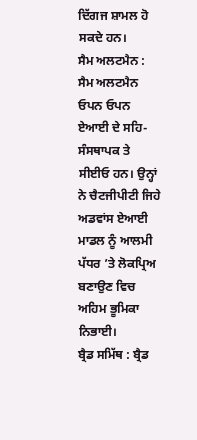ਦਿੱਗਜ ਸ਼ਾਮਲ ਹੋ ਸਕਦੇ ਹਨ।
ਸੈਮ ਅਲਟਮੈਨ : ਸੈਮ ਅਲਟਮੈਨ ਓਪਨ ਓਪਨ ਏਆਈ ਦੇ ਸਹਿ-ਸੰਸਥਾਪਕ ਤੇ ਸੀਈਓ ਹਨ। ਉਨ੍ਹਾਂ ਨੇ ਚੈਟਜੀਪੀਟੀ ਜਿਹੇ ਅਡਵਾਂਸ ਏਆਈ ਮਾਡਲ ਨੂੰ ਆਲਮੀ ਪੱਧਰ ’ਤੇ ਲੋਕਪ੍ਰਿਅ ਬਣਾਉਣ ਵਿਚ ਅਹਿਮ ਭੂਮਿਕਾ ਨਿਭਾਈ।
ਬ੍ਰੈਡ ਸਮਿੱਥ : ਬ੍ਰੈਡ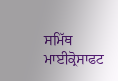ਸਮਿੱਥ ਮਾਈਕ੍ਰੋਸਾਫਟ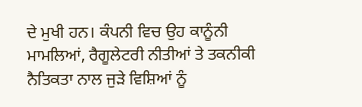ਦੇ ਮੁਖੀ ਹਨ। ਕੰਪਨੀ ਵਿਚ ਉਹ ਕਾਨੂੰਨੀ ਮਾਮਲਿਆਂ, ਰੈਗੂਲੇਟਰੀ ਨੀਤੀਆਂ ਤੇ ਤਕਨੀਕੀ ਨੈਤਿਕਤਾ ਨਾਲ ਜੁੜੇ ਵਿਸ਼ਿਆਂ ਨੂੰ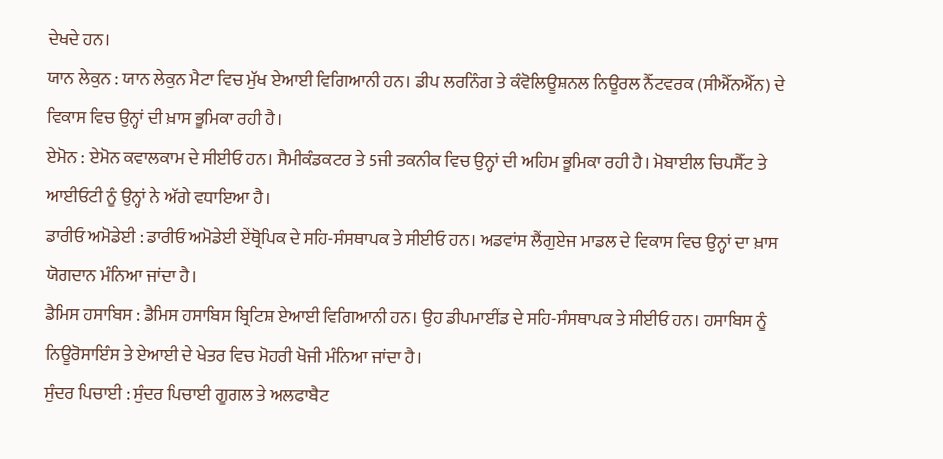ਦੇਖਦੇ ਹਨ।
ਯਾਨ ਲੇਕੁਨ : ਯਾਨ ਲੇਕੁਨ ਮੈਟਾ ਵਿਚ ਮੁੱਖ ਏਆਈ ਵਿਗਿਆਨੀ ਹਨ। ਡੀਪ ਲਰਨਿੰਗ ਤੇ ਕੰਵੋਲਿਊਸ਼ਨਲ ਨਿਊਰਲ ਨੈੱਟਵਰਕ (ਸੀਐੱਨਐੱਨ) ਦੇ ਵਿਕਾਸ ਵਿਚ ਉਨ੍ਹਾਂ ਦੀ ਖ਼ਾਸ ਭੂਮਿਕਾ ਰਹੀ ਹੈ।
ਏਮੋਨ : ਏਮੋਨ ਕਵਾਲਕਾਮ ਦੇ ਸੀਈਓ ਹਨ। ਸੈਮੀਕੰਡਕਟਰ ਤੇ 5ਜੀ ਤਕਨੀਕ ਵਿਚ ਉਨ੍ਹਾਂ ਦੀ ਅਹਿਮ ਭੂਮਿਕਾ ਰਹੀ ਹੈ। ਮੋਬਾਈਲ ਚਿਪਸੈੱਟ ਤੇ ਆਈਓਟੀ ਨੂੰ ਉਨ੍ਹਾਂ ਨੇ ਅੱਗੇ ਵਧਾਇਆ ਹੈ।
ਡਾਰੀਓ ਅਮੋਡੇਈ : ਡਾਰੀਓ ਅਮੋਡੇਈ ਏਂਥ੍ਰੋਪਿਕ ਦੇ ਸਹਿ-ਸੰਸਥਾਪਕ ਤੇ ਸੀਈਓ ਹਨ। ਅਡਵਾਂਸ ਲੈਂਗੁਏਜ ਮਾਡਲ ਦੇ ਵਿਕਾਸ ਵਿਚ ਉਨ੍ਹਾਂ ਦਾ ਖ਼ਾਸ ਯੋਗਦਾਨ ਮੰਨਿਆ ਜਾਂਦਾ ਹੈ।
ਡੈਮਿਸ ਹਸਾਬਿਸ : ਡੈਮਿਸ ਹਸਾਬਿਸ ਬ੍ਰਿਟਿਸ਼ ਏਆਈ ਵਿਗਿਆਨੀ ਹਨ। ਉਹ ਡੀਪਮਾਈਂਡ ਦੇ ਸਹਿ-ਸੰਸਥਾਪਕ ਤੇ ਸੀਈਓ ਹਨ। ਹਸਾਬਿਸ ਨੂੰ ਨਿਊਰੋਸਾਇੰਸ ਤੇ ਏਆਈ ਦੇ ਖੇਤਰ ਵਿਚ ਮੋਹਰੀ ਖੋਜੀ ਮੰਨਿਆ ਜਾਂਦਾ ਹੈ।
ਸੁੰਦਰ ਪਿਚਾਈ : ਸੁੰਦਰ ਪਿਚਾਈ ਗੂਗਲ ਤੇ ਅਲਫਾਬੈਟ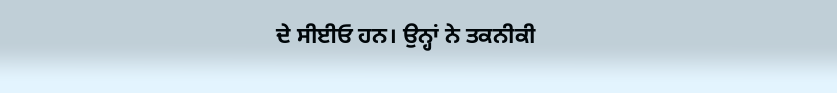ਦੇ ਸੀਈਓ ਹਨ। ਉਨ੍ਹਾਂ ਨੇ ਤਕਨੀਕੀ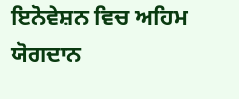ਇਨੋਵੇਸ਼ਨ ਵਿਚ ਅਹਿਮ ਯੋਗਦਾਨ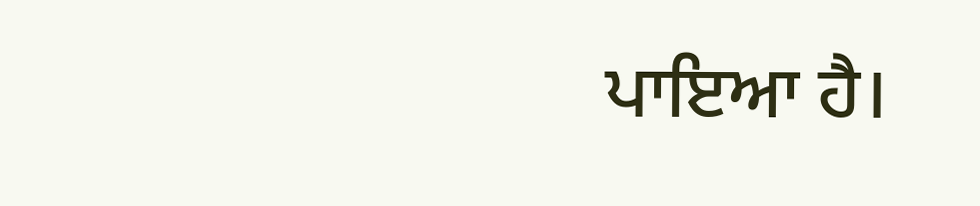ਪਾਇਆ ਹੈ।